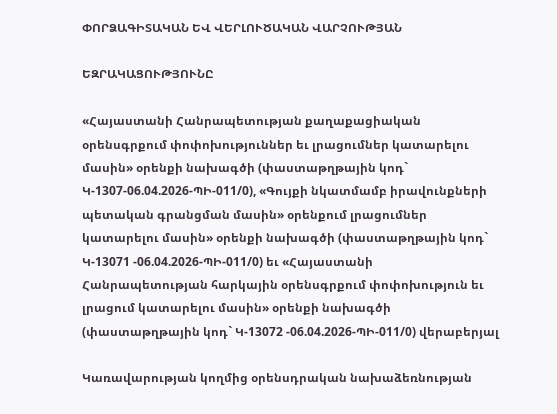ՓՈՐՁԱԳԻՏԱԿԱՆ ԵՎ ՎԵՐԼՈՒԾԱԿԱՆ ՎԱՐՉՈՒԹՅԱՆ

ԵԶՐԱԿԱՑՈՒԹՅՈՒՆԸ

«Հայաստանի Հանրապետության քաղաքացիական օրենսգրքում փոփոխություններ եւ լրացումներ կատարելու մասին» օրենքի նախագծի (փաստաթղթային կոդ` Կ-1307-06.04.2026-ՊԻ-011/0), «Գույքի նկատմամբ իրավունքների պետական գրանցման մասին» օրենքում լրացումներ կատարելու մասին» օրենքի նախագծի (փաստաթղթային կոդ` Կ-13071 -06.04.2026-ՊԻ-011/0) եւ «Հայաստանի Հանրապետության հարկային օրենսգրքում փոփոխություն եւ լրացում կատարելու մասին» օրենքի նախագծի (փաստաթղթային կոդ` Կ-13072 -06.04.2026-ՊԻ-011/0) վերաբերյալ

Կառավարության կողմից օրենսդրական նախաձեռնության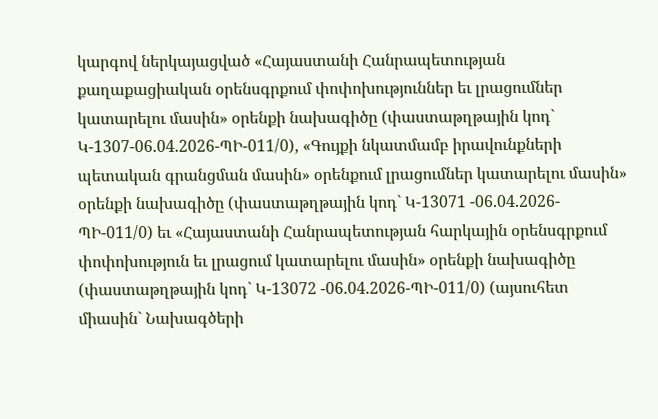կարգով ներկայացված «Հայաստանի Հանրապետության քաղաքացիական օրենսգրքում փոփոխություններ եւ լրացումներ կատարելու մասին» օրենքի նախագիծը (փաստաթղթային կոդ` Կ-1307-06.04.2026-ՊԻ-011/0), «Գույքի նկատմամբ իրավունքների պետական գրանցման մասին» օրենքում լրացումներ կատարելու մասին» օրենքի նախագիծը (փաստաթղթային կոդ` Կ-13071 -06.04.2026-ՊԻ-011/0) եւ «Հայաստանի Հանրապետության հարկային օրենսգրքում փոփոխություն եւ լրացում կատարելու մասին» օրենքի նախագիծը (փաստաթղթային կոդ` Կ-13072 -06.04.2026-ՊԻ-011/0) (այսուհետ միասին` Նախագծերի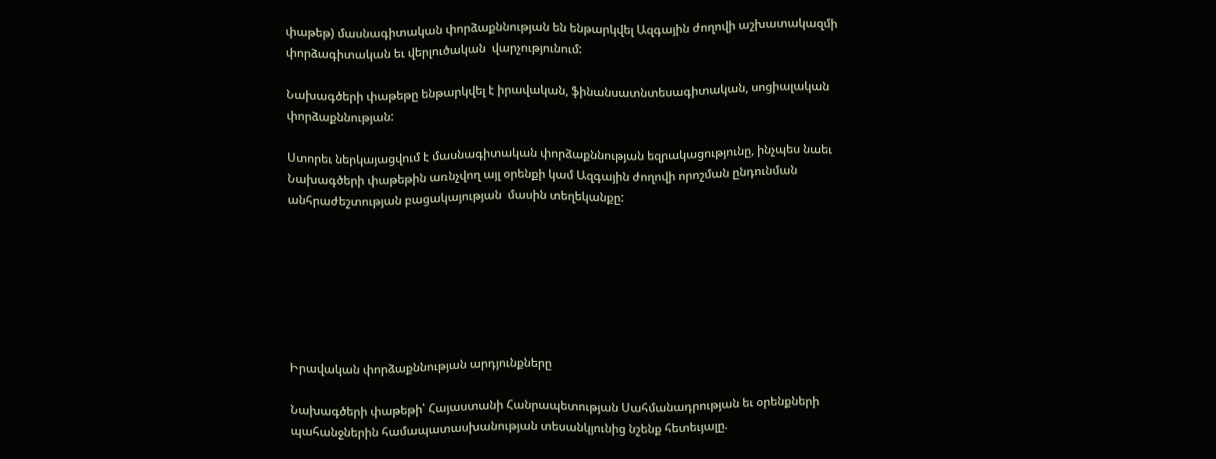փաթեթ) մասնագիտական փորձաքննության են ենթարկվել Ազգային ժողովի աշխատակազմի փորձագիտական եւ վերլուծական  վարչությունում:

Նախագծերի փաթեթը ենթարկվել է իրավական, ֆինանսատնտեսագիտական, սոցիալական փորձաքննության:

Ստորեւ ներկայացվում է մասնագիտական փորձաքննության եզրակացությունը, ինչպես նաեւ Նախագծերի փաթեթին առնչվող այլ օրենքի կամ Ազգային ժողովի որոշման ընդունման անհրաժեշտության բացակայության  մասին տեղեկանքը:







Իրավական փորձաքննության արդյունքները

Նախագծերի փաթեթի՝ Հայաստանի Հանրապետության Սահմանադրության եւ օրենքների պահանջներին համապատասխանության տեսանկյունից նշենք հետեւյալը.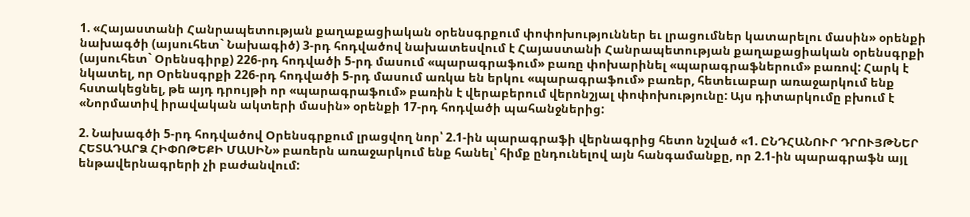1. «Հայաստանի Հանրապետության քաղաքացիական օրենսգրքում փոփոխություններ եւ լրացումներ կատարելու մասին» օրենքի նախագծի (այսուհետ` Նախագիծ) 3-րդ հոդվածով նախատեսվում է Հայաստանի Հանրապետության քաղաքացիական օրենսգրքի (այսուհետ` Օրենսգիրք) 226-րդ հոդվածի 5-րդ մասում «պարագրաֆում» բառը փոխարինել «պարագրաֆներում» բառով: Հարկ է նկատել, որ Օրենսգրքի 226-րդ հոդվածի 5-րդ մասում առկա են երկու «պարագրաֆում» բառեր, հետեւաբար առաջարկում ենք հստակեցնել, թե այդ դրույթի որ «պարագրաֆում» բառին է վերաբերում վերոնշյալ փոփոխությունը: Այս դիտարկումը բխում է «Նորմատիվ իրավական ակտերի մասին» օրենքի 17-րդ հոդվածի պահանջներից:

2. Նախագծի 5-րդ հոդվածով Օրենսգրքում լրացվող նոր՝ 2.1-ին պարագրաֆի վերնագրից հետո նշված «1. ԸՆԴՀԱՆՈՒՐ ԴՐՈՒՅԹՆԵՐ ՀԵՏԱԴԱՐՁ ՀԻՓՈԹԵՔԻ ՄԱՍԻՆ» բառերն առաջարկում ենք հանել՝ հիմք ընդունելով այն հանգամանքը, որ 2.1-ին պարագրաֆն այլ ենթավերնագրերի չի բաժանվում: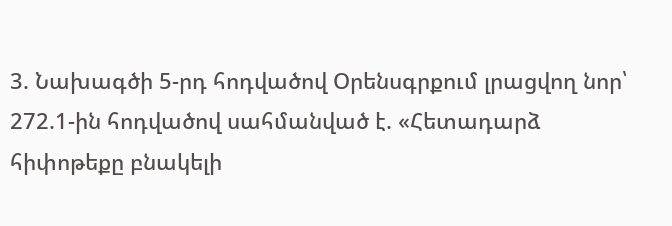3. Նախագծի 5-րդ հոդվածով Օրենսգրքում լրացվող նոր՝ 272.1-ին հոդվածով սահմանված է. «Հետադարձ հիփոթեքը բնակելի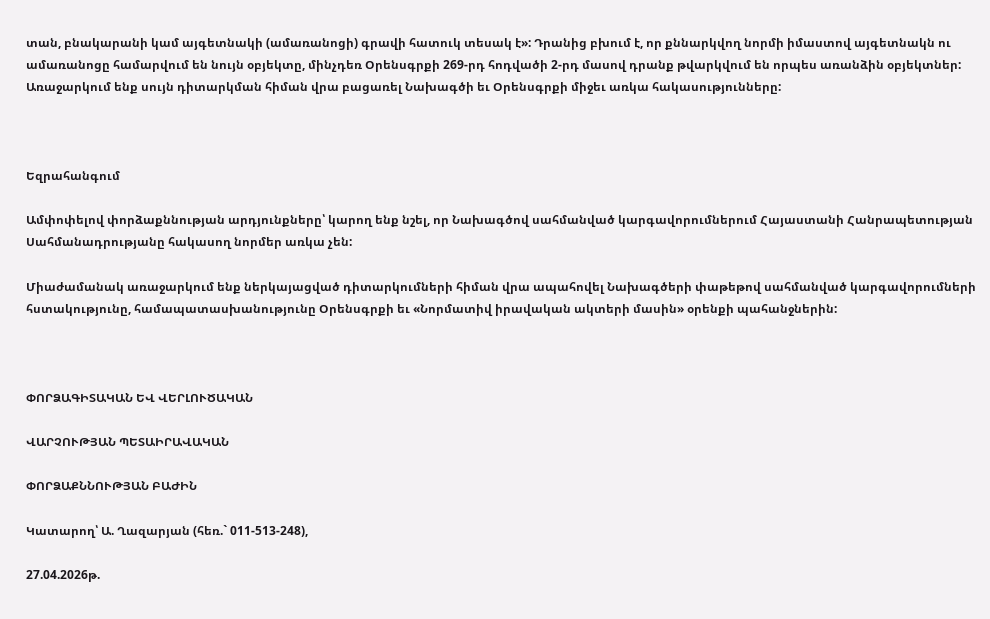տան, բնակարանի կամ այգետնակի (ամառանոցի) գրավի հատուկ տեսակ է»: Դրանից բխում է, որ քննարկվող նորմի իմաստով այգետնակն ու ամառանոցը համարվում են նույն օբյեկտը, մինչդեռ Օրենսգրքի 269-րդ հոդվածի 2-րդ մասով դրանք թվարկվում են որպես առանձին օբյեկտներ: Առաջարկում ենք սույն դիտարկման հիման վրա բացառել Նախագծի եւ Օրենսգրքի միջեւ առկա հակասությունները:



Եզրահանգում

Ամփոփելով փորձաքննության արդյունքները՝ կարող ենք նշել, որ Նախագծով սահմանված կարգավորումներում Հայաստանի Հանրապետության Սահմանադրությանը հակասող նորմեր առկա չեն:

Միաժամանակ առաջարկում ենք ներկայացված դիտարկումների հիման վրա ապահովել Նախագծերի փաթեթով սահմանված կարգավորումների հստակությունը, համապատասխանությունը Օրենսգրքի եւ «Նորմատիվ իրավական ակտերի մասին» օրենքի պահանջներին:



ՓՈՐՁԱԳԻՏԱԿԱՆ ԵՎ ՎԵՐԼՈՒԾԱԿԱՆ

ՎԱՐՉՈՒԹՅԱՆ ՊԵՏԱԻՐԱՎԱԿԱՆ

ՓՈՐՁԱՔՆՆՈՒԹՅԱՆ ԲԱԺԻՆ

Կատարող՝ Ա. Ղազարյան (հեռ.` 011-513-248),

27.04.2026թ.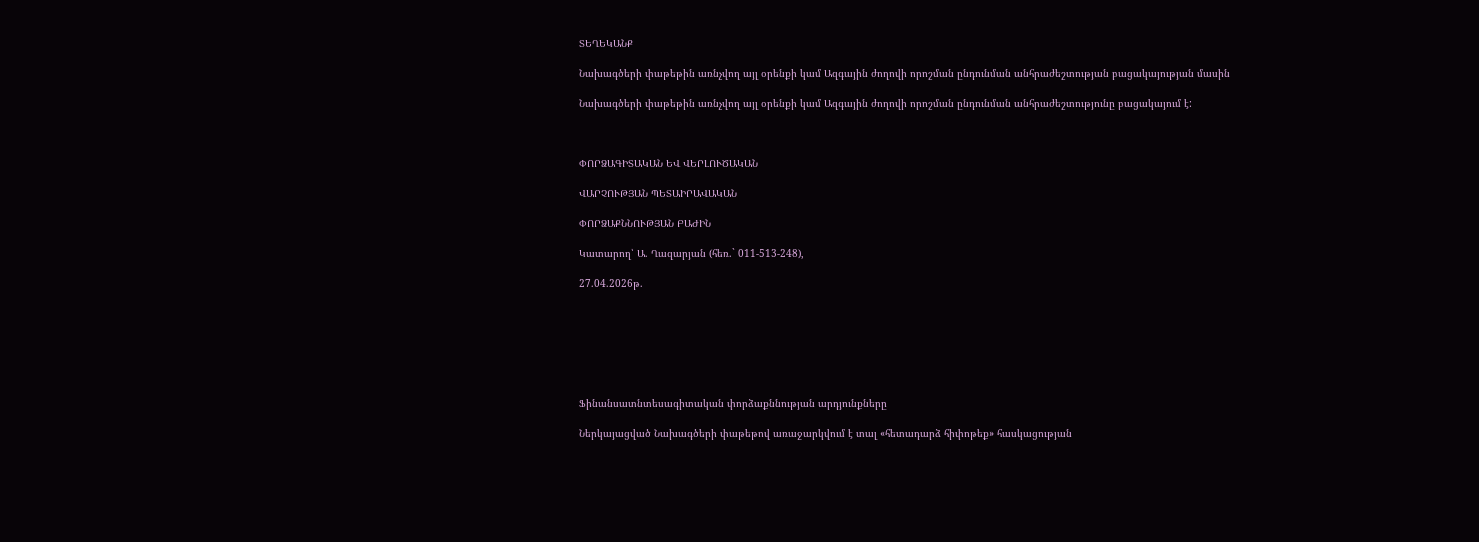ՏԵՂԵԿԱՆՔ

Նախագծերի փաթեթին առնչվող այլ օրենքի կամ Ազգային ժողովի որոշման ընդունման անհրաժեշտության բացակայության մասին

Նախագծերի փաթեթին առնչվող այլ օրենքի կամ Ազգային ժողովի որոշման ընդունման անհրաժեշտությունը բացակայում է:



ՓՈՐՁԱԳԻՏԱԿԱՆ ԵՎ ՎԵՐԼՈՒԾԱԿԱՆ

ՎԱՐՉՈՒԹՅԱՆ ՊԵՏԱԻՐԱՎԱԿԱՆ

ՓՈՐՁԱՔՆՆՈՒԹՅԱՆ ԲԱԺԻՆ

Կատարող՝ Ա. Ղազարյան (հեռ.` 011-513-248),

27.04.2026թ.







Ֆինանսատնտեսագիտական փորձաքննության արդյունքները

Ներկայացված Նախագծերի փաթեթով առաջարկվում է տալ «հետադարձ հիփոթեք» հասկացության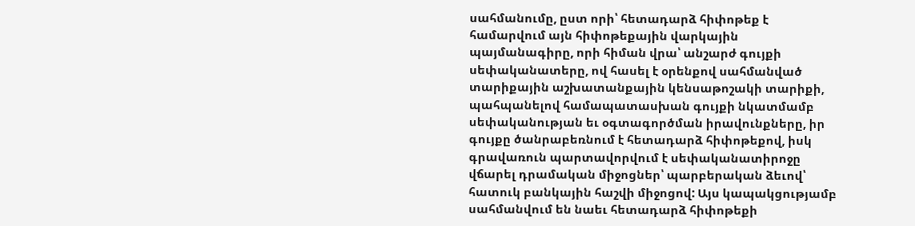սահմանումը, ըստ որի՝ հետադարձ հիփոթեք է համարվում այն հիփոթեքային վարկային պայմանագիրը, որի հիման վրա՝ անշարժ գույքի սեփականատերը, ով հասել է օրենքով սահմանված տարիքային աշխատանքային կենսաթոշակի տարիքի, պահպանելով համապատասխան գույքի նկատմամբ սեփականության եւ օգտագործման իրավունքները, իր գույքը ծանրաբեռնում է հետադարձ հիփոթեքով, իսկ գրավառուն պարտավորվում է սեփականատիրոջը վճարել դրամական միջոցներ՝ պարբերական ձեւով՝ հատուկ բանկային հաշվի միջոցով: Այս կապակցությամբ սահմանվում են նաեւ հետադարձ հիփոթեքի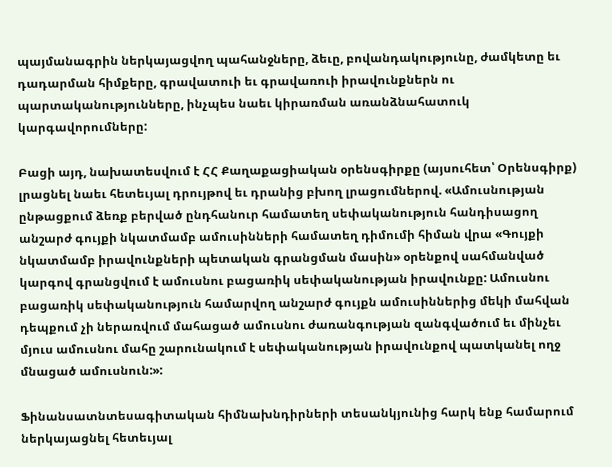պայմանագրին ներկայացվող պահանջները, ձեւը, բովանդակությունը, ժամկետը եւ դադարման հիմքերը, գրավատուի եւ գրավառուի իրավունքներն ու պարտականությունները, ինչպես նաեւ կիրառման առանձնահատուկ կարգավորումները:

Բացի այդ, նախատեսվում է ՀՀ Քաղաքացիական օրենսգիրքը (այսուհետ՝ Օրենսգիրք)  լրացնել նաեւ հետեւյալ դրույթով եւ դրանից բխող լրացումներով. «Ամուսնության ընթացքում ձեռք բերված ընդհանուր համատեղ սեփականություն հանդիսացող անշարժ գույքի նկատմամբ ամուսինների համատեղ դիմումի հիման վրա «Գույքի նկատմամբ իրավունքների պետական գրանցման մասին» օրենքով սահմանված կարգով գրանցվում է ամուսնու բացառիկ սեփականության իրավունքը: Ամուսնու բացառիկ սեփականություն համարվող անշարժ գույքն ամուսիններից մեկի մահվան դեպքում չի ներառվում մահացած ամուսնու ժառանգության զանգվածում եւ մինչեւ մյուս ամուսնու մահը շարունակում է սեփականության իրավունքով պատկանել ողջ  մնացած ամուսնուն:»:

Ֆինանսատնտեսագիտական հիմնախնդիրների տեսանկյունից հարկ ենք համարում ներկայացնել հետեւյալ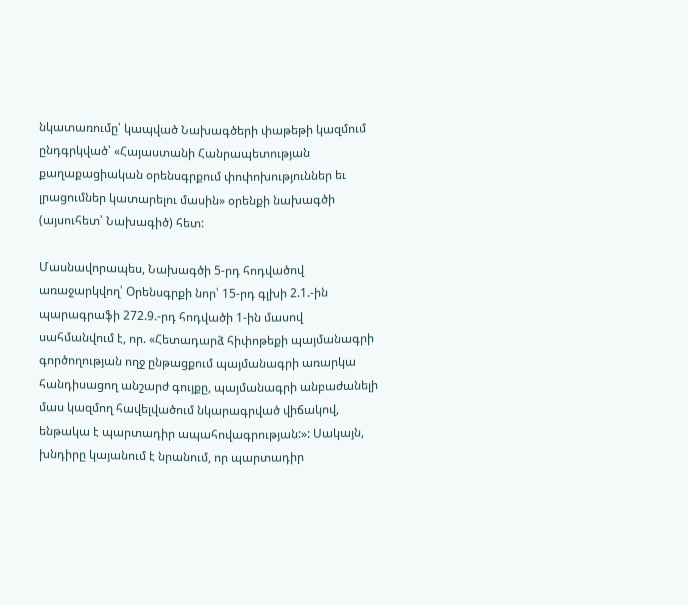նկատառումը՝ կապված Նախագծերի փաթեթի կազմում ընդգրկված՝ «Հայաստանի Հանրապետության քաղաքացիական օրենսգրքում փոփոխություններ եւ լրացումներ կատարելու մասին» օրենքի նախագծի (այսուհետ՝ Նախագիծ) հետ:

Մասնավորապես, Նախագծի 5-րդ հոդվածով առաջարկվող՝ Օրենսգրքի նոր՝ 15-րդ գլխի 2.1.-ին պարագրաֆի 272.9.-րդ հոդվածի 1-ին մասով սահմանվում է, որ. «Հետադարձ հիփոթեքի պայմանագրի գործողության ողջ ընթացքում պայմանագրի առարկա հանդիսացող անշարժ գույքը, պայմանագրի անբաժանելի մաս կազմող հավելվածում նկարագրված վիճակով, ենթակա է պարտադիր ապահովագրության:»: Սակայն, խնդիրը կայանում է նրանում, որ պարտադիր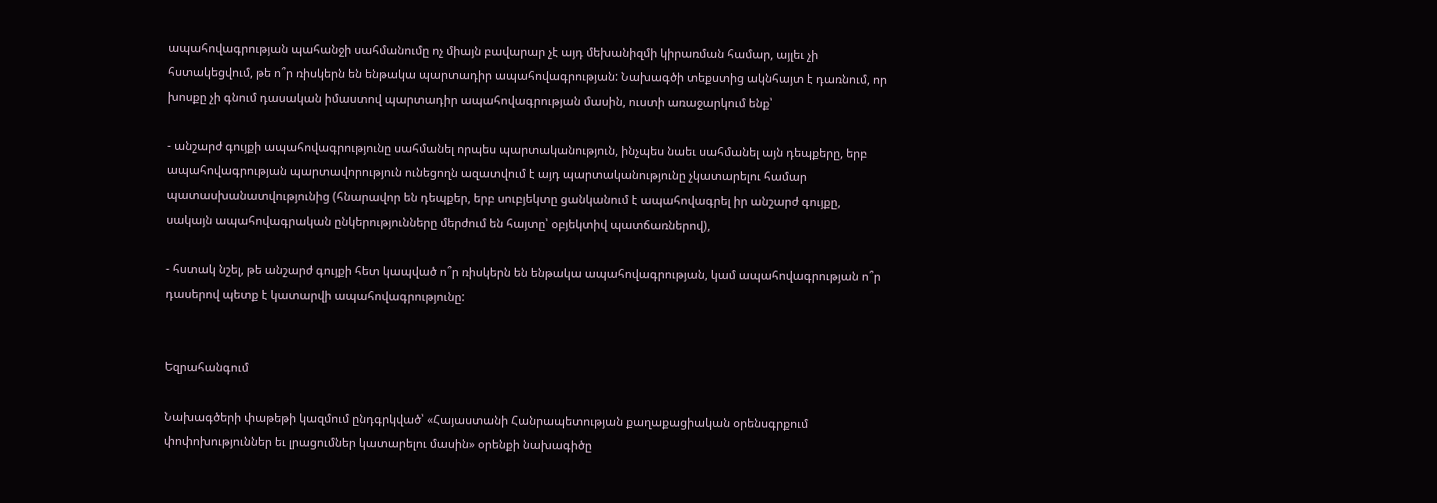ապահովագրության պահանջի սահմանումը ոչ միայն բավարար չէ այդ մեխանիզմի կիրառման համար, այլեւ չի հստակեցվում, թե ո՞ր ռիսկերն են ենթակա պարտադիր ապահովագրության: Նախագծի տեքստից ակնհայտ է դառնում, որ խոսքը չի գնում դասական իմաստով պարտադիր ապահովագրության մասին, ուստի առաջարկում ենք՝

- անշարժ գույքի ապահովագրությունը սահմանել որպես պարտականություն, ինչպես նաեւ սահմանել այն դեպքերը, երբ ապահովագրության պարտավորություն ունեցողն ազատվում է այդ պարտականությունը չկատարելու համար պատասխանատվությունից (հնարավոր են դեպքեր, երբ սուբյեկտը ցանկանում է ապահովագրել իր անշարժ գույքը, սակայն ապահովագրական ընկերությունները մերժում են հայտը՝ օբյեկտիվ պատճառներով),

- հստակ նշել, թե անշարժ գույքի հետ կապված ո՞ր ռիսկերն են ենթակա ապահովագրության, կամ ապահովագրության ո՞ր դասերով պետք է կատարվի ապահովագրությունը:


Եզրահանգում

Նախագծերի փաթեթի կազմում ընդգրկված՝ «Հայաստանի Հանրապետության քաղաքացիական օրենսգրքում փոփոխություններ եւ լրացումներ կատարելու մասին» օրենքի նախագիծը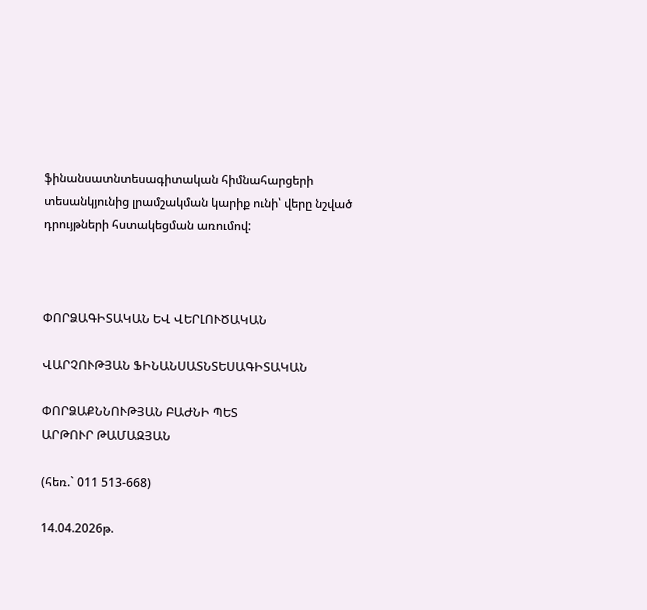ֆինանսատնտեսագիտական հիմնահարցերի տեսանկյունից լրամշակման կարիք ունի՝ վերը նշված դրույթների հստակեցման առումով:



ՓՈՐՁԱԳԻՏԱԿԱՆ ԵՎ ՎԵՐԼՈՒԾԱԿԱՆ

ՎԱՐՉՈՒԹՅԱՆ ՖԻՆԱՆՍԱՏՆՏԵՍԱԳԻՏԱԿԱՆ

ՓՈՐՁԱՔՆՆՈՒԹՅԱՆ ԲԱԺՆԻ ՊԵՏ                         ԱՐԹՈՒՐ ԹԱՄԱԶՅԱՆ

(հեռ.` 011 513-668)

14.04.2026թ.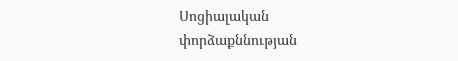Սոցիալական փորձաքննության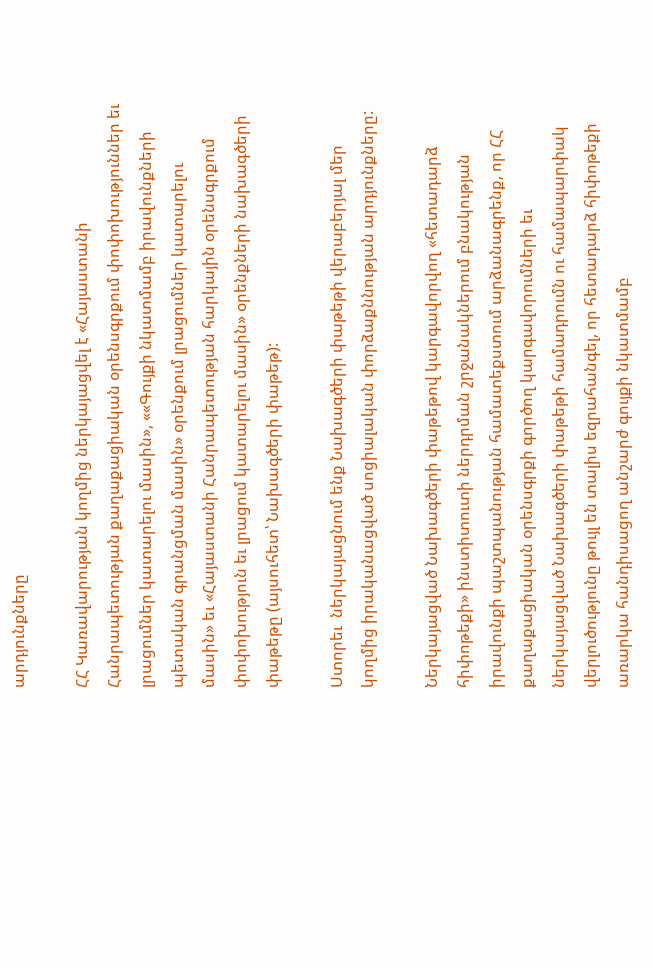արդյունքները

ՀՀ Կառավարության կողմից ներկայացվել է «Հայաստանի Հանրապետության քաղաքացիական օրենսգրքում փոփոխություններ եւ լրացումներ կատարելու մասին», ««Գույքի նկատմամբ իրավունքների պետական գրանցման մասին» օրենքում լրացումներ կատարելու մասին» եւ «Հայաստանի Հանրապետության հարկային օրենսգրքում փոփոխություն եւ լրացում կատարելու մասին» օրենքների նախագծերի փաթեթը (այսուհետ՝ Նախագծերի փաթեթ):

Ստորեւ  ներկայացնում ենք Նախագծերի փաթեթի վերաբերյալ մեր կողմից իրականացված սոցիալական փորձաքննության արդյունքները:

Ներկայացված Նախագծերի փաթեթով կարգավորվող «հետադարձ հիփոթեքի» ինստիտուտի ներդրման շրջանակներում բնակության իրավունքի պաշտպանության համատեքստում արձանագրենք, որ ՀՀ քաղաքացիական օրենսգրքի գործող կարգավորումների եւ ներկայացված Նախագծերի փաթեթի համադրումն ու համապարփակ վերլուծությունը թույլ են տալիս եզրահանգել, որ հետադարձ հիփոթեքի  առարկա հանդիսացող անշարժ գույքի նկատմամբ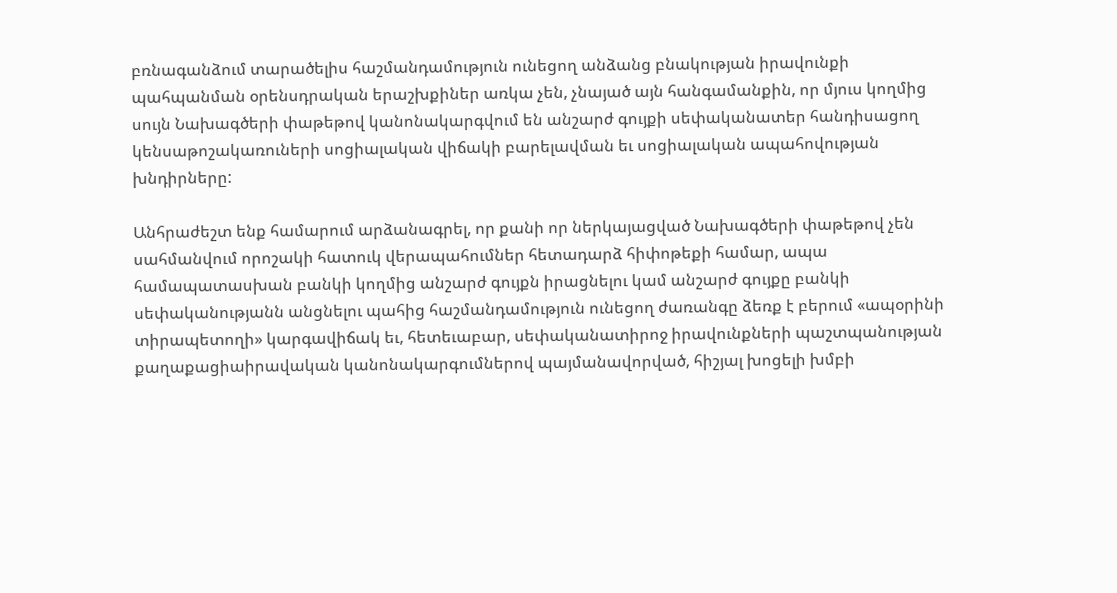բռնագանձում տարածելիս հաշմանդամություն ունեցող անձանց բնակության իրավունքի պահպանման օրենսդրական երաշխքիներ առկա չեն, չնայած այն հանգամանքին, որ մյուս կողմից սույն Նախագծերի փաթեթով կանոնակարգվում են անշարժ գույքի սեփականատեր հանդիսացող կենսաթոշակառուների սոցիալական վիճակի բարելավման եւ սոցիալական ապահովության խնդիրները:

Անհրաժեշտ ենք համարում արձանագրել, որ քանի որ ներկայացված Նախագծերի փաթեթով չեն սահմանվում որոշակի հատուկ վերապահումներ հետադարձ հիփոթեքի համար, ապա համապատասխան բանկի կողմից անշարժ գույքն իրացնելու կամ անշարժ գույքը բանկի սեփականությանն անցնելու պահից հաշմանդամություն ունեցող ժառանգը ձեռք է բերում «ապօրինի տիրապետողի» կարգավիճակ եւ, հետեւաբար, սեփականատիրոջ իրավունքների պաշտպանության քաղաքացիաիրավական կանոնակարգումներով պայմանավորված, հիշյալ խոցելի խմբի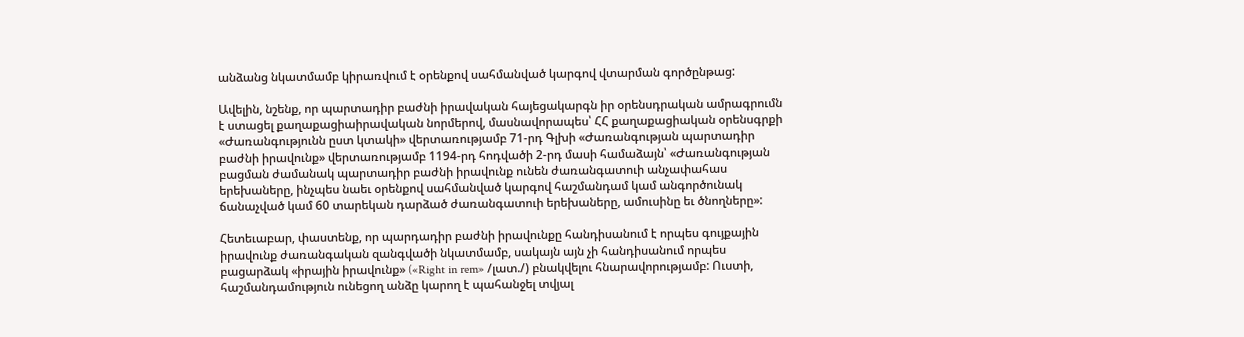անձանց նկատմամբ կիրառվում է օրենքով սահմանված կարգով վտարման գործընթաց:

Ավելին, նշենք, որ պարտադիր բաժնի իրավական հայեցակարգն իր օրենսդրական ամրագրումն է ստացել քաղաքացիաիրավական նորմերով, մասնավորապես՝ ՀՀ քաղաքացիական օրենսգրքի  «Ժառանգությունն ըստ կտակի» վերտառությամբ 71-րդ Գլխի «Ժառանգության պարտադիր բաժնի իրավունք» վերտառությամբ 1194-րդ հոդվածի 2-րդ մասի համաձայն՝ «Ժառանգության բացման ժամանակ պարտադիր բաժնի իրավունք ունեն ժառանգատուի անչափահաս երեխաները, ինչպես նաեւ օրենքով սահմանված կարգով հաշմանդամ կամ անգործունակ ճանաչված կամ 60 տարեկան դարձած ժառանգատուի երեխաները, ամուսինը եւ ծնողները»:

Հետեւաբար, փաստենք, որ պարդադիր բաժնի իրավունքը հանդիսանում է որպես գույքային իրավունք ժառանգական զանգվածի նկատմամբ, սակայն այն չի հանդիսանում որպես բացարձակ «իրային իրավունք» («Right in rem» /լատ./) բնակվելու հնարավորությամբ: Ուստի, հաշմանդամություն ունեցող անձը կարող է պահանջել տվյալ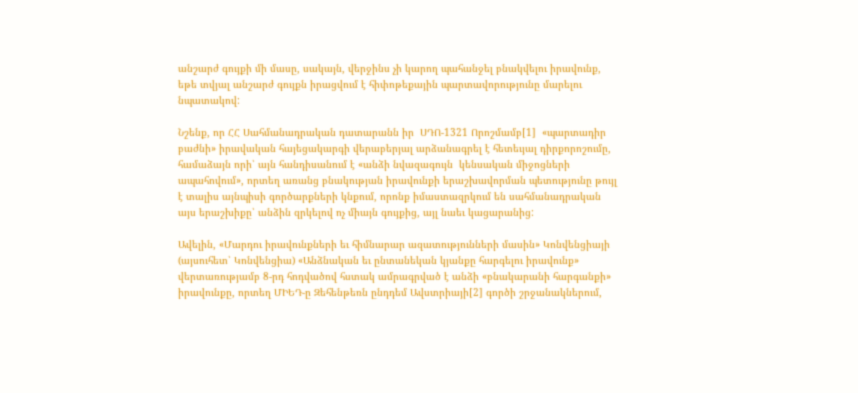անշարժ գույքի մի մասը, սակայն, վերջինս չի կարող պահանջել բնակվելու իրավունք, եթե տվյալ անշարժ գույքն իրացվում է հիփոթեքային պարտավորությունը մարելու նպատակով:

Նշենք, որ ՀՀ Սահմանադրական դատարանն իր  ՍԴՈ-1321 Որոշմամբ[1]  «պարտադիր բաժնի» իրավական հայեցակարգի վերաբերյալ արձանագրել է հետեւյալ դիրքորոշումը, համաձայն որի՝ այն հանդիսանում է «անձի նվազագույն  կենսական միջոցների ապահովում», որտեղ առանց բնակության իրավունքի երաշխավորման պետությունը թույլ է տալիս այնպիսի գործարքների կնքում, որոնք իմաստազրկում են սահմանադրական այս երաշխիքը՝ անձին զրկելով ոչ միայն գույքից, այլ նաեւ կացարանից:

Ավելին, «Մարդու իրավունքների եւ հիմնարար ազատությունների մասին» Կոնվենցիայի (այսուհետ՝ Կոնվենցիա) «Անձնական եւ ընտանեկան կյանքը հարգելու իրավունք» վերտառությամբ 8-րդ հոդվածով հստակ ամրագրված է անձի «բնակարանի հարգանքի» իրավունքը, որտեղ ՄԻԵԴ-ը Զեհենթեռն ընդդեմ Ավստրիայի[2] գործի շրջանակներում,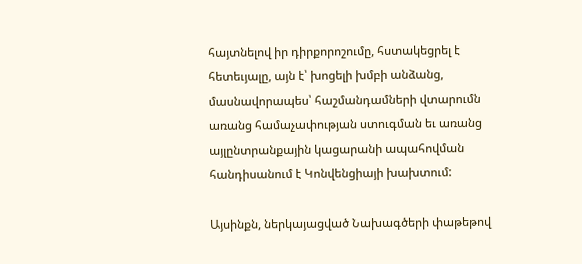հայտնելով իր դիրքորոշումը, հստակեցրել է հետեւյալը, այն է՝ խոցելի խմբի անձանց, մասնավորապես՝ հաշմանդամների վտարումն առանց համաչափության ստուգման եւ առանց այլընտրանքային կացարանի ապահովման հանդիսանում է Կոնվենցիայի խախտում:

Այսինքն, ներկայացված Նախագծերի փաթեթով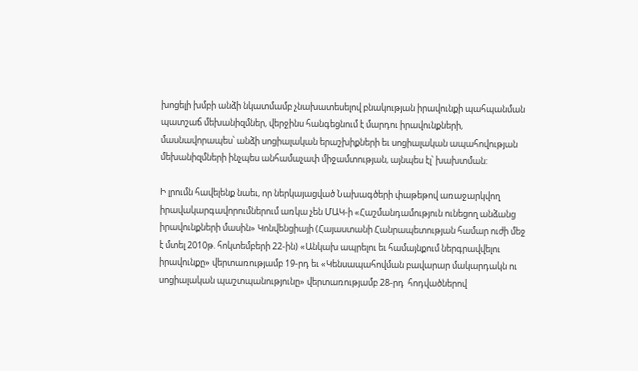խոցելի խմբի անձի նկատմամբ չնախատեսելով բնակության իրավունքի պահպանման պատշաճ մեխանիզմներ, վերջինս հանգեցնում է մարդու իրավունքների, մասնավորապես՝ անձի սոցիալական երաշխիքների եւ սոցիալական ապահովության մեխանիզմների ինչպես անհամաչափ միջամտության, այնպես էլ՝ խախտման:

Ի լրումն հավելենք նաեւ, որ ներկայացված Նախագծերի փաթեթով առաջարկվող իրավակարգավորումներում առկա չեն ՄԱԿ-ի «Հաշմանդամություն ունեցող անձանց իրավունքների մասին» Կոնվենցիայի (Հայաստանի Հանրապետության համար ուժի մեջ է մտել 2010թ. հոկտեմբերի 22-ին) «Անկախ ապրելու եւ համայնքում ներգրավվելու իրավունքը» վերտառությամբ 19-րդ եւ «Կենսապահովման բավարար մակարդակն ու սոցիալական պաշտպանությունը» վերտառությամբ 28-րդ  հոդվածներով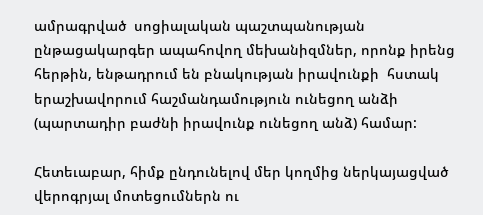ամրագրված  սոցիալական պաշտպանության ընթացակարգեր ապահովող մեխանիզմներ, որոնք իրենց հերթին, ենթադրում են բնակության իրավունքի  հստակ երաշխավորում հաշմանդամություն ունեցող անձի (պարտադիր բաժնի իրավունք ունեցող անձ) համար:

Հետեւաբար, հիմք ընդունելով մեր կողմից ներկայացված վերոգրյալ մոտեցումներն ու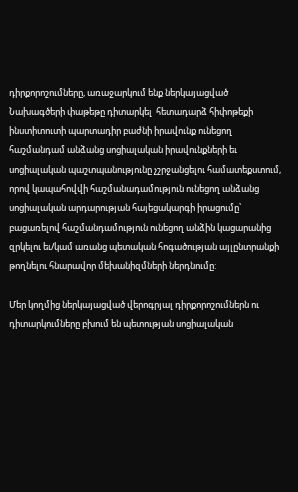դիրքորոշումները, առաջարկում ենք ներկայացված Նախագծերի փաթեթը դիտարկել  հետադարձ հիփոթեքի ինստիտուտի պարտադիր բաժնի իրավունք ունեցող հաշմանդամ անձանց սոցիալական իրավունքների եւ սոցիալական պաշտպանությունը չշրջանցելու համատեքստում, որով կապահովվի հաշմանադամություն ունեցող անձանց սոցիալական արդարության հայեցակարգի իրացումը՝ բացառելով հաշմանդամություն ունեցող անձին կացարանից զրկելու եւ/կամ առանց պետական հոգածության այլընտրանքի թողնելու հնարավոր մեխանիզմների ներդնումը:

Մեր կողմից ներկայացված վերոգրյալ դիրքորոշումներն ու դիտարկումները բխում են պետության սոցիալական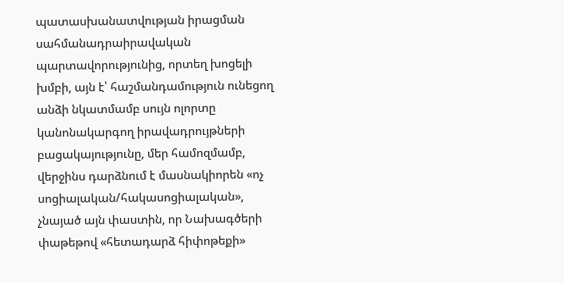պատասխանատվության իրացման սահմանադրաիրավական պարտավորությունից, որտեղ խոցելի խմբի, այն է՝ հաշմանդամություն ունեցող անձի նկատմամբ սույն ոլորտը կանոնակարգող իրավադրույթների բացակայությունը, մեր համոզմամբ,  վերջինս դարձնում է մասնակիորեն «ոչ սոցիալական/հակասոցիալական», չնայած այն փաստին, որ Նախագծերի փաթեթով «հետադարձ հիփոթեքի»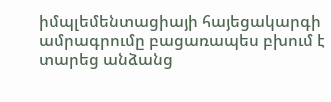իմպլեմենտացիայի հայեցակարգի ամրագրումը բացառապես բխում է տարեց անձանց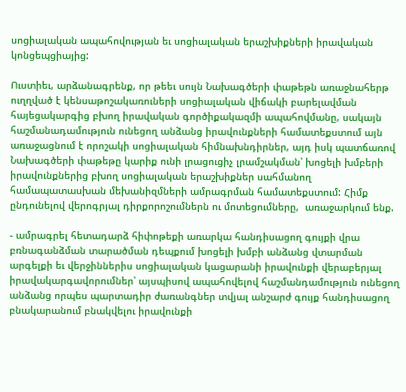սոցիալական ապահովության եւ սոցիալական երաշխիքների իրավական կոնցեպցիայից:

Ուստիեւ, արձանագրենք, որ թեեւ սույն Նախագծերի փաթեթն առաջնահերթ ուղղված է կենսաթոշակառուների սոցիալական վիճակի բարելավման հայեցակարգից բխող իրավական գործիքակազմի ապահովմանը, սակայն հաշմանադամություն ունեցող անձանց իրավունքների համատեքստում այն առաջացնում է որոշակի սոցիալական հիմնախնդիրներ, այդ իսկ պատճառով Նախագծերի փաթեթը կարիք ունի լրացուցիչ լրամշակման՝ խոցելի խմբերի իրավունքներից բխող սոցիալական երաշխիքներ սահմանող համապատասխան մեխանիզմների ամրագրման համատեքստում: Հիմք ընդունելով վերոգրյալ դիրքորոշումներն ու մոտեցումները,  առաջարկում ենք.

- ամրագրել հետադարձ հիփոթեքի առարկա հանդիսացող գույքի վրա բռնագանձման տարածման դեպքում խոցելի խմբի անձանց վտարման արգելքի եւ վերջիններիս սոցիալական կացարանի իրավունքի վերաբերյալ իրավակարգավորումներ՝ այսպիսով ապահովելով հաշմանդամություն ունեցող անձանց որպես պարտադիր ժառանգներ տվյալ անշարժ գույք հանդիսացող բնակարանում բնակվելու իրավունքի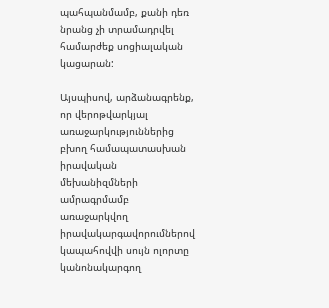պահպանմամբ, քանի դեռ նրանց չի տրամադրվել համարժեք սոցիալական կացարան:

Այսպիսով, արձանագրենք, որ վերոթվարկյալ առաջարկություններից բխող համապատասխան իրավական մեխանիզմների ամրագրմամբ առաջարկվող  իրավակարգավորումներով կապահովվի սույն ոլորտը կանոնակարգող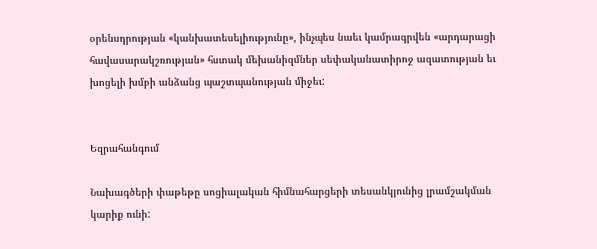օրենսդրության «կանխատեսելիությունը», ինչպես նաեւ կամրագրվեն «արդարացի հավասարակշռության» հստակ մեխանիզմներ սեփականատիրոջ ազատության եւ խոցելի խմբի անձանց պաշտպանության միջեւ:


Եզրահանգում

Նախագծերի փաթեթը սոցիալական հիմնահարցերի տեսանկյունից լրամշակման  կարիք ունի: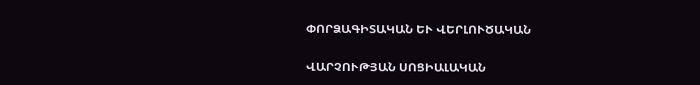ՓՈՐՁԱԳԻՏԱԿԱՆ ԵՒ ՎԵՐԼՈՒԾԱԿԱՆ

ՎԱՐՉՈՒԹՅԱՆ ՍՈՑԻԱԼԱԿԱՆ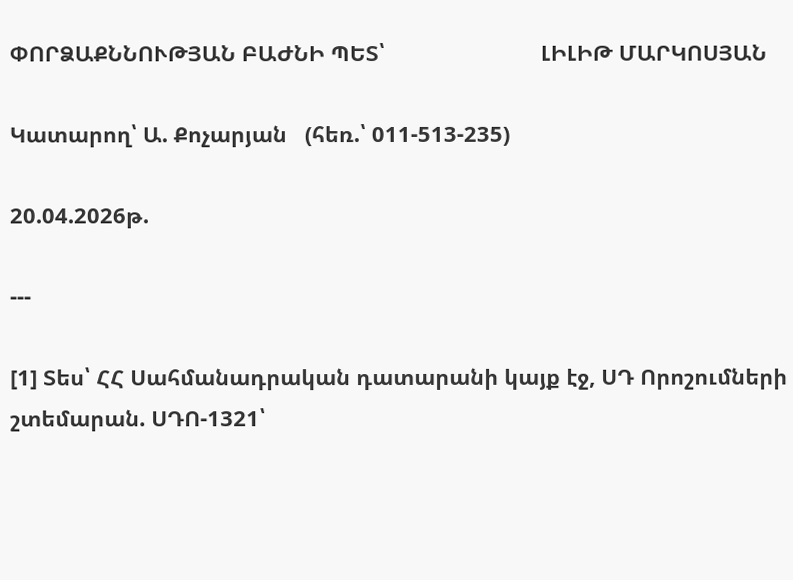ՓՈՐՁԱՔՆՆՈՒԹՅԱՆ ԲԱԺՆԻ ՊԵՏ՝                          ԼԻԼԻԹ ՄԱՐԿՈՍՅԱՆ

Կատարող՝ Ա. Քոչարյան   (հեռ.՝ 011-513-235)

20.04.2026թ.

---

[1] Տես՝ ՀՀ Սահմանադրական դատարանի կայք էջ, ՍԴ Որոշումների շտեմարան. ՍԴՈ-1321՝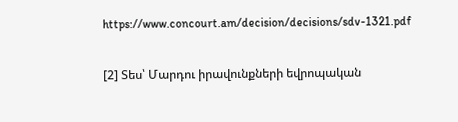https://www.concourt.am/decision/decisions/sdv-1321.pdf

[2] Տես՝ Մարդու իրավունքների եվրոպական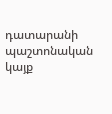դատարանի պաշտոնական կայք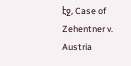էջ, Case of Zehentner v. Austria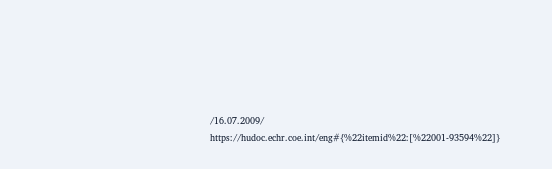/16.07.2009/   https://hudoc.echr.coe.int/eng#{%22itemid%22:[%22001-93594%22]}